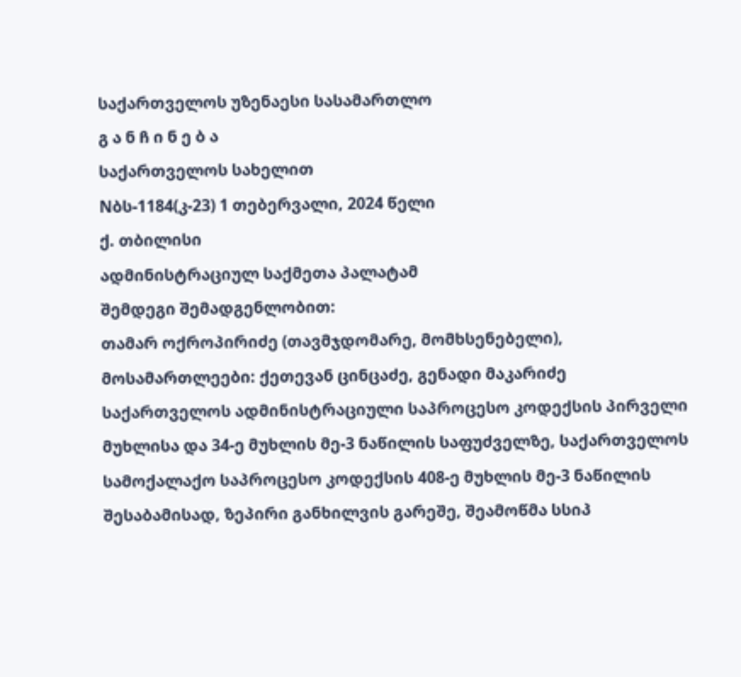საქართველოს უზენაესი სასამართლო
გ ა ნ ჩ ი ნ ე ბ ა
საქართველოს სახელით
Nბს-1184(კ-23) 1 თებერვალი, 2024 წელი
ქ. თბილისი
ადმინისტრაციულ საქმეთა პალატამ
შემდეგი შემადგენლობით:
თამარ ოქროპირიძე (თავმჯდომარე, მომხსენებელი),
მოსამართლეები: ქეთევან ცინცაძე, გენადი მაკარიძე
საქართველოს ადმინისტრაციული საპროცესო კოდექსის პირველი მუხლისა და 34-ე მუხლის მე-3 ნაწილის საფუძველზე, საქართველოს სამოქალაქო საპროცესო კოდექსის 408-ე მუხლის მე-3 ნაწილის შესაბამისად, ზეპირი განხილვის გარეშე, შეამოწმა სსიპ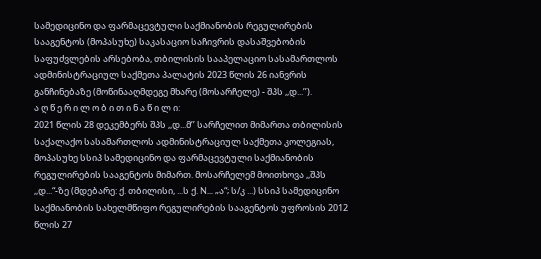სამედიცინო და ფარმაცევტული საქმიანობის რეგულირების სააგენტოს (მოპასუხე) საკასაციო საჩივრის დასაშვებობის საფუძვლების არსებობა, თბილისის სააპელაციო სასამართლოს ადმინისტრაციულ საქმეთა პალატის 2023 წლის 26 იანვრის განჩინებაზე (მოწინააღმდეგე მხარე (მოსარჩელე) - შპს ,,დ...’’).
ა ღ წ ე რ ი ლ ო ბ ი თ ი ნ ა წ ი ლ ი:
2021 წლის 28 დეკემბერს შპს ,,დ...მ’’ სარჩელით მიმართა თბილისის საქალაქო სასამართლოს ადმინისტრაციულ საქმეთა კოლეგიას, მოპასუხე სსიპ სამედიცინო და ფარმაცევტული საქმიანობის რეგულირების სააგენტოს მიმართ. მოსარჩელემ მოითხოვა ,,შპს ,,დ...“-ზე (მდებარე: ქ. თბილისი, ...ს ქ. N... „ა“; ს/კ ...) სსიპ სამედიცინო საქმიანობის სახელმწიფო რეგულირების სააგენტოს უფროსის 2012 წლის 27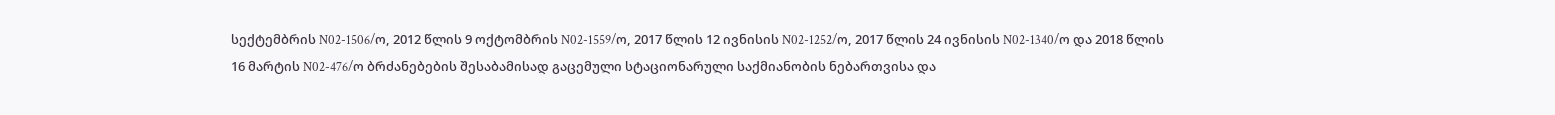სექტემბრის N02-1506/ო, 2012 წლის 9 ოქტომბრის N02-1559/ო, 2017 წლის 12 ივნისის N02-1252/ო, 2017 წლის 24 ივნისის N02-1340/ო და 2018 წლის 16 მარტის N02-476/ო ბრძანებების შესაბამისად გაცემული სტაციონარული საქმიანობის ნებართვისა და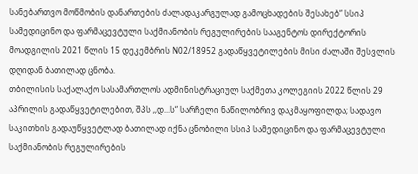სანებართვო მოწმობის დანართების ძალადაკარგულად გამოცხადების შესახებ“ სსიპ სამედიცინო და ფარმაცევტული საქმიანობის რეგულირების სააგენტოს დირექტორის მოადგილის 2021 წლის 15 დეკემბრის N02/18952 გადაწყვეტილების მისი ძალაში შესვლის დღიდან ბათილად ცნობა.
თბილისის საქალაქო სასამართლოს ადმინისტრაციულ საქმეთა კოლეგიის 2022 წლის 29 აპრილის გადაწყვეტილებით, შპს ,,დ...ს“ სარჩელი ნაწილობრივ დაკმაყოფილდა; სადავო საკითხის გადაუწყვეტლად ბათილად იქნა ცნობილი სსიპ სამედიცინო და ფარმაცევტული საქმიანობის რეგულირების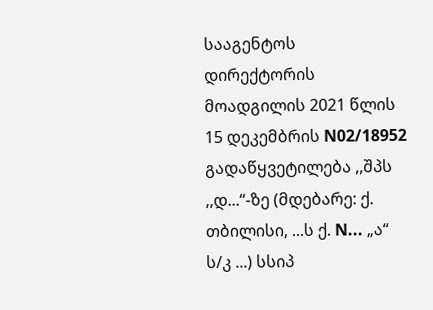სააგენტოს დირექტორის მოადგილის 2021 წლის 15 დეკემბრის N02/18952 გადაწყვეტილება ,,შპს ,,დ...“-ზე (მდებარე: ქ. თბილისი, ...ს ქ. N... „ა“ ს/კ ...) სსიპ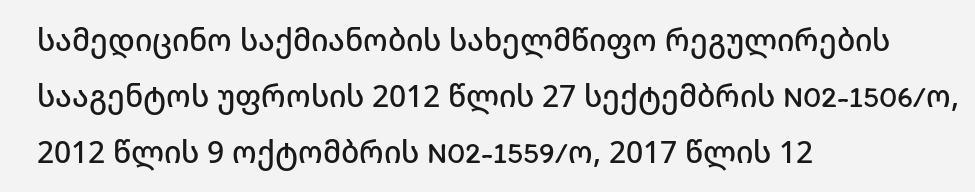სამედიცინო საქმიანობის სახელმწიფო რეგულირების სააგენტოს უფროსის 2012 წლის 27 სექტემბრის N02-1506/ო, 2012 წლის 9 ოქტომბრის N02-1559/ო, 2017 წლის 12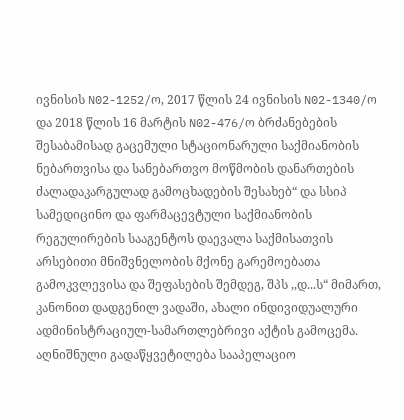ივნისის N02-1252/ო, 2017 წლის 24 ივნისის N02-1340/ო და 2018 წლის 16 მარტის N02-476/ო ბრძანებების შესაბამისად გაცემული სტაციონარული საქმიანობის ნებართვისა და სანებართვო მოწმობის დანართების ძალადაკარგულად გამოცხადების შესახებ“ და სსიპ სამედიცინო და ფარმაცევტული საქმიანობის რეგულირების სააგენტოს დაევალა საქმისათვის არსებითი მნიშვნელობის მქონე გარემოებათა გამოკვლევისა და შეფასების შემდეგ, შპს ,,დ...ს“ მიმართ, კანონით დადგენილ ვადაში, ახალი ინდივიდუალური ადმინისტრაციულ-სამართლებრივი აქტის გამოცემა. აღნიშნული გადაწყვეტილება სააპელაციო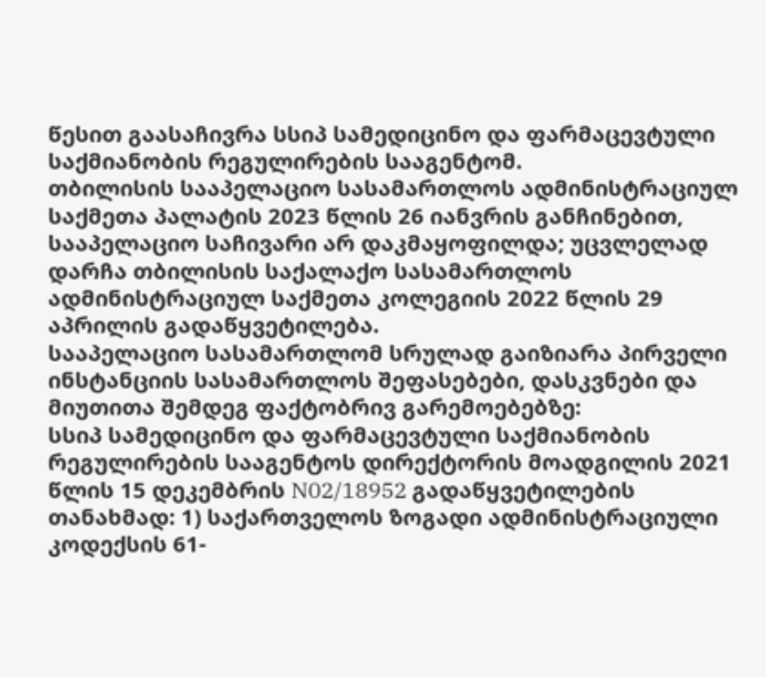წესით გაასაჩივრა სსიპ სამედიცინო და ფარმაცევტული საქმიანობის რეგულირების სააგენტომ.
თბილისის სააპელაციო სასამართლოს ადმინისტრაციულ საქმეთა პალატის 2023 წლის 26 იანვრის განჩინებით, სააპელაციო საჩივარი არ დაკმაყოფილდა; უცვლელად დარჩა თბილისის საქალაქო სასამართლოს ადმინისტრაციულ საქმეთა კოლეგიის 2022 წლის 29 აპრილის გადაწყვეტილება.
სააპელაციო სასამართლომ სრულად გაიზიარა პირველი ინსტანციის სასამართლოს შეფასებები, დასკვნები და მიუთითა შემდეგ ფაქტობრივ გარემოებებზე:
სსიპ სამედიცინო და ფარმაცევტული საქმიანობის რეგულირების სააგენტოს დირექტორის მოადგილის 2021 წლის 15 დეკემბრის N02/18952 გადაწყვეტილების თანახმად: 1) საქართველოს ზოგადი ადმინისტრაციული კოდექსის 61-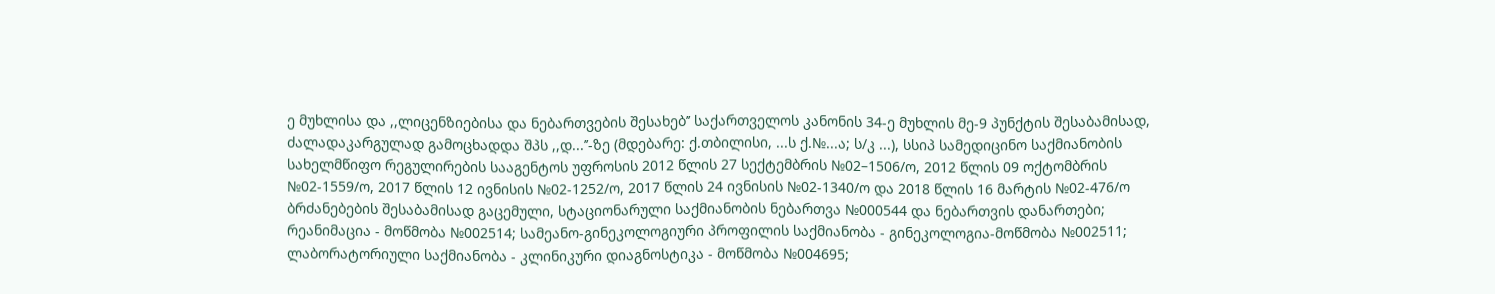ე მუხლისა და ,,ლიცენზიებისა და ნებართვების შესახებ’’ საქართველოს კანონის 34-ე მუხლის მე-9 პუნქტის შესაბამისად, ძალადაკარგულად გამოცხადდა შპს ,,დ...’’-ზე (მდებარე: ქ.თბილისი, ...ს ქ.№...ა; ს/კ ...), სსიპ სამედიცინო საქმიანობის სახელმწიფო რეგულირების სააგენტოს უფროსის 2012 წლის 27 სექტემბრის №02–1506/ო, 2012 წლის 09 ოქტომბრის №02-1559/ო, 2017 წლის 12 ივნისის №02-1252/ო, 2017 წლის 24 ივნისის №02-1340/ო და 2018 წლის 16 მარტის №02-476/ო ბრძანებების შესაბამისად გაცემული, სტაციონარული საქმიანობის ნებართვა №000544 და ნებართვის დანართები; რეანიმაცია - მოწმობა №002514; სამეანო-გინეკოლოგიური პროფილის საქმიანობა - გინეკოლოგია-მოწმობა №002511; ლაბორატორიული საქმიანობა - კლინიკური დიაგნოსტიკა - მოწმობა №004695;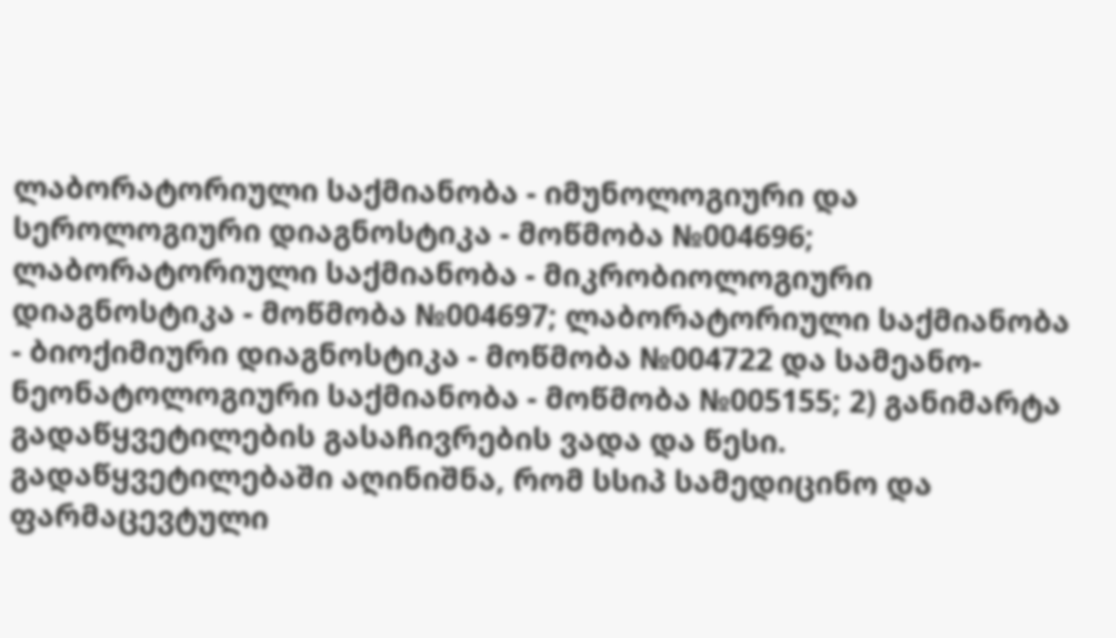ლაბორატორიული საქმიანობა - იმუნოლოგიური და სეროლოგიური დიაგნოსტიკა - მოწმობა №004696; ლაბორატორიული საქმიანობა - მიკრობიოლოგიური დიაგნოსტიკა - მოწმობა №004697; ლაბორატორიული საქმიანობა - ბიოქიმიური დიაგნოსტიკა - მოწმობა №004722 და სამეანო-ნეონატოლოგიური საქმიანობა - მოწმობა №005155; 2) განიმარტა გადაწყვეტილების გასაჩივრების ვადა და წესი.
გადაწყვეტილებაში აღინიშნა, რომ სსიპ სამედიცინო და ფარმაცევტული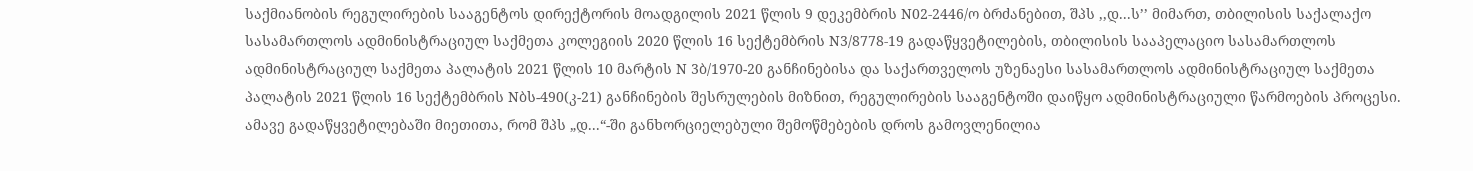საქმიანობის რეგულირების სააგენტოს დირექტორის მოადგილის 2021 წლის 9 დეკემბრის N02-2446/ო ბრძანებით, შპს ,,დ...ს’’ მიმართ, თბილისის საქალაქო სასამართლოს ადმინისტრაციულ საქმეთა კოლეგიის 2020 წლის 16 სექტემბრის N3/8778-19 გადაწყვეტილების, თბილისის სააპელაციო სასამართლოს ადმინისტრაციულ საქმეთა პალატის 2021 წლის 10 მარტის N 3ბ/1970-20 განჩინებისა და საქართველოს უზენაესი სასამართლოს ადმინისტრაციულ საქმეთა პალატის 2021 წლის 16 სექტემბრის Nბს-490(კ-21) განჩინების შესრულების მიზნით, რეგულირების სააგენტოში დაიწყო ადმინისტრაციული წარმოების პროცესი. ამავე გადაწყვეტილებაში მიეთითა, რომ შპს „დ...“-ში განხორციელებული შემოწმებების დროს გამოვლენილია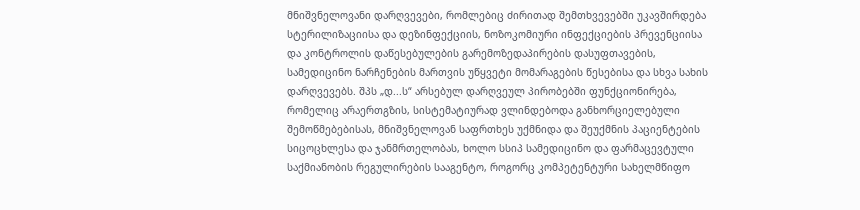მნიშვნელოვანი დარღვევები, რომლებიც ძირითად შემთხვევებში უკავშირდება სტერილიზაციისა და დეზინფექციის, ნოზოკომიური ინფექციების პრევენციისა და კონტროლის დაწესებულების გარემოზედაპირების დასუფთავების, სამედიცინო ნარჩენების მართვის უწყვეტი მომარაგების წესებისა და სხვა სახის დარღვევებს. შპს „დ...ს“ არსებულ დარღვეულ პირობებში ფუნქციონირება, რომელიც არაერთგზის, სისტემატიურად ვლინდებოდა განხორციელებული შემოწმებებისას, მნიშვნელოვან საფრთხეს უქმნიდა და შეუქმნის პაციენტების სიცოცხლესა და ჯანმრთელობას, ხოლო სსიპ სამედიცინო და ფარმაცევტული საქმიანობის რეგულირების სააგენტო, როგორც კომპეტენტური სახელმწიფო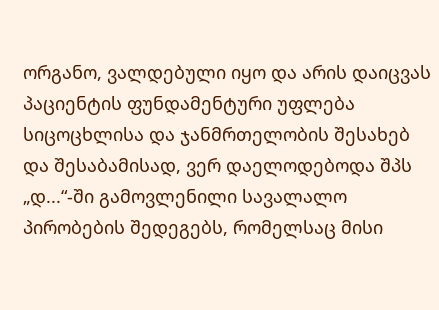ორგანო, ვალდებული იყო და არის დაიცვას პაციენტის ფუნდამენტური უფლება სიცოცხლისა და ჯანმრთელობის შესახებ და შესაბამისად, ვერ დაელოდებოდა შპს „დ...“-ში გამოვლენილი სავალალო პირობების შედეგებს, რომელსაც მისი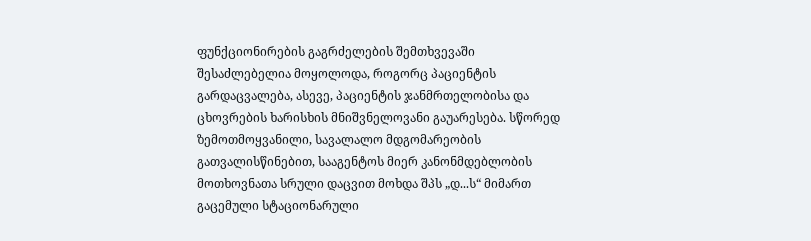ფუნქციონირების გაგრძელების შემთხვევაში შესაძლებელია მოყოლოდა, როგორც პაციენტის გარდაცვალება, ასევე, პაციენტის ჯანმრთელობისა და ცხოვრების ხარისხის მნიშვნელოვანი გაუარესება. სწორედ ზემოთმოყვანილი, სავალალო მდგომარეობის გათვალისწინებით, სააგენტოს მიერ კანონმდებლობის მოთხოვნათა სრული დაცვით მოხდა შპს „დ...ს“ მიმართ გაცემული სტაციონარული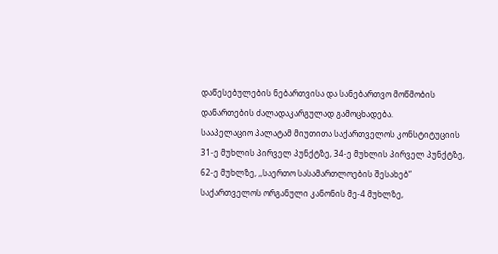დაწესებულების ნებართვისა და სანებართვო მოწმობის დანართების ძალადაკარგულად გამოცხადება.
სააპელაციო პალატამ მიუთითა საქართველოს კონსტიტუციის 31-ე მუხლის პირველ პუნქტზე, 34-ე მუხლის პირველ პუნქტზე, 62-ე მუხლზე, ,,საერთო სასამართლოების შესახებ“ საქართველოს ორგანული კანონის მე-4 მუხლზე,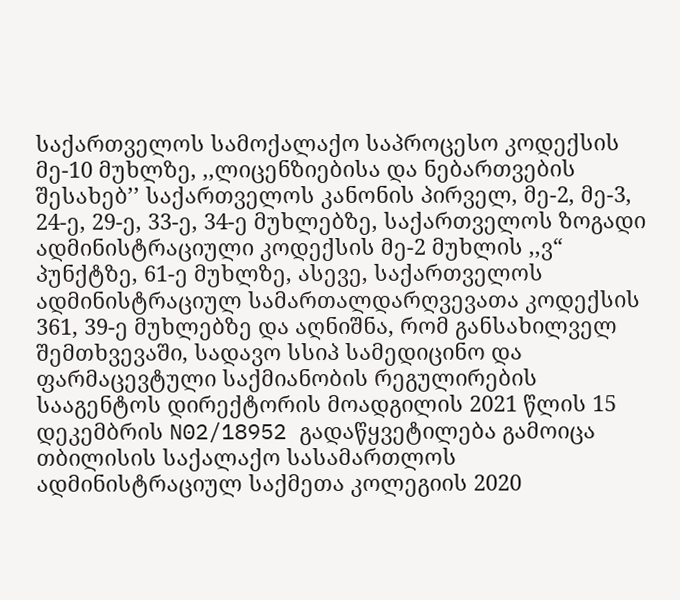საქართველოს სამოქალაქო საპროცესო კოდექსის მე-10 მუხლზე, ,,ლიცენზიებისა და ნებართვების შესახებ’’ საქართველოს კანონის პირველ, მე-2, მე-3, 24-ე, 29-ე, 33-ე, 34-ე მუხლებზე, საქართველოს ზოგადი ადმინისტრაციული კოდექსის მე-2 მუხლის ,,ვ“ პუნქტზე, 61-ე მუხლზე, ასევე, საქართველოს ადმინისტრაციულ სამართალდარღვევათა კოდექსის 361, 39-ე მუხლებზე და აღნიშნა, რომ განსახილველ შემთხვევაში, სადავო სსიპ სამედიცინო და ფარმაცევტული საქმიანობის რეგულირების სააგენტოს დირექტორის მოადგილის 2021 წლის 15 დეკემბრის N02/18952 გადაწყვეტილება გამოიცა თბილისის საქალაქო სასამართლოს ადმინისტრაციულ საქმეთა კოლეგიის 2020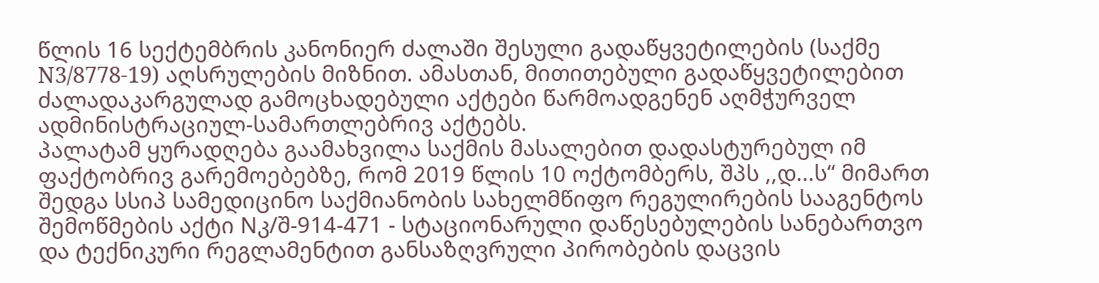წლის 16 სექტემბრის კანონიერ ძალაში შესული გადაწყვეტილების (საქმე N3/8778-19) აღსრულების მიზნით. ამასთან, მითითებული გადაწყვეტილებით ძალადაკარგულად გამოცხადებული აქტები წარმოადგენენ აღმჭურველ ადმინისტრაციულ-სამართლებრივ აქტებს.
პალატამ ყურადღება გაამახვილა საქმის მასალებით დადასტურებულ იმ ფაქტობრივ გარემოებებზე, რომ 2019 წლის 10 ოქტომბერს, შპს ,,დ...ს“ მიმართ შედგა სსიპ სამედიცინო საქმიანობის სახელმწიფო რეგულირების სააგენტოს შემოწმების აქტი Nკ/შ-914-471 - სტაციონარული დაწესებულების სანებართვო და ტექნიკური რეგლამენტით განსაზღვრული პირობების დაცვის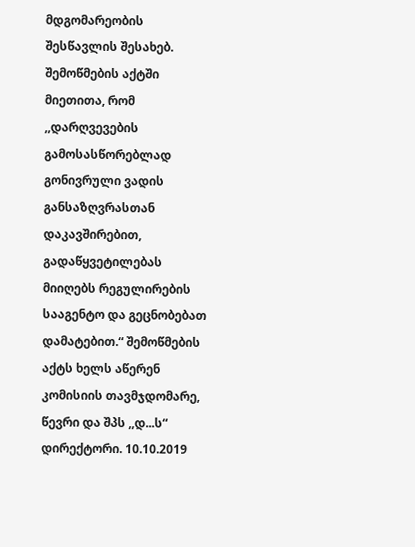მდგომარეობის შესწავლის შესახებ. შემოწმების აქტში მიეთითა, რომ ,,დარღვევების გამოსასწორებლად გონივრული ვადის განსაზღვრასთან დაკავშირებით, გადაწყვეტილებას მიიღებს რეგულირების სააგენტო და გეცნობებათ დამატებით.“ შემოწმების აქტს ხელს აწერენ კომისიის თავმჯდომარე, წევრი და შპს ,,დ...ს“ დირექტორი. 10.10.2019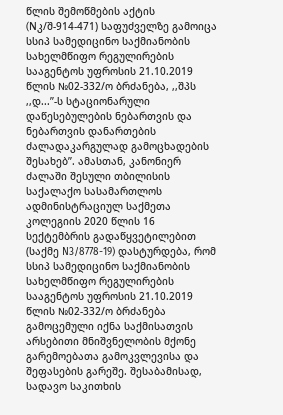წლის შემოწმების აქტის (Nკ/შ-914-471) საფუძველზე გამოიცა სსიპ სამედიცინო საქმიანობის სახელმწიფო რეგულირების სააგენტოს უფროსის 21.10.2019 წლის №02-332/ო ბრძანება, ,,შპს ,,დ...’’-ს სტაციონარული დაწესებულების ნებართვის და ნებართვის დანართების ძალადაკარგულად გამოცხადების შესახებ’’. ამასთან, კანონიერ ძალაში შესული თბილისის საქალაქო სასამართლოს ადმინისტრაციულ საქმეთა კოლეგიის 2020 წლის 16 სექტემბრის გადაწყვეტილებით (საქმე N3/8778-19) დასტურდება, რომ სსიპ სამედიცინო საქმიანობის სახელმწიფო რეგულირების სააგენტოს უფროსის 21.10.2019 წლის №02-332/ო ბრძანება გამოცემული იქნა საქმისათვის არსებითი მნიშვნელობის მქონე გარემოებათა გამოკვლევისა და შეფასების გარეშე. შესაბამისად, სადავო საკითხის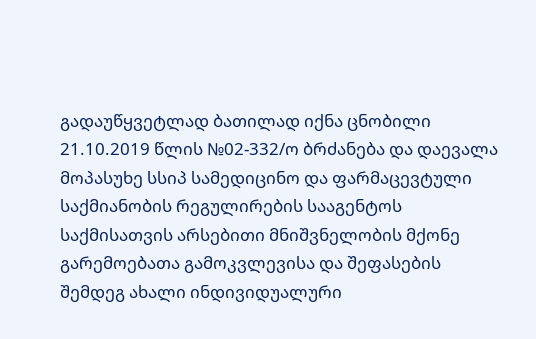გადაუწყვეტლად ბათილად იქნა ცნობილი 21.10.2019 წლის №02-332/ო ბრძანება და დაევალა მოპასუხე სსიპ სამედიცინო და ფარმაცევტული საქმიანობის რეგულირების სააგენტოს საქმისათვის არსებითი მნიშვნელობის მქონე გარემოებათა გამოკვლევისა და შეფასების შემდეგ ახალი ინდივიდუალური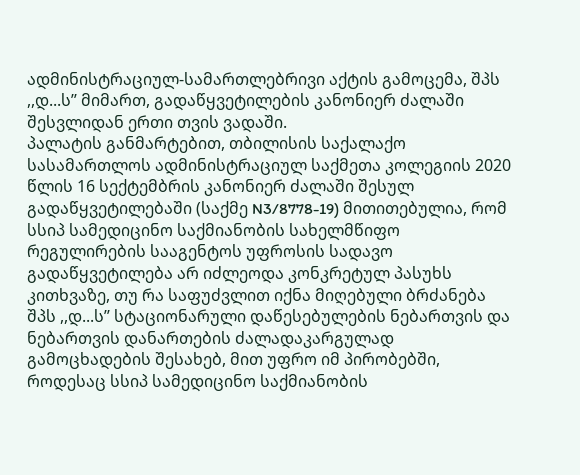ადმინისტრაციულ-სამართლებრივი აქტის გამოცემა, შპს ,,დ...ს’’ მიმართ, გადაწყვეტილების კანონიერ ძალაში შესვლიდან ერთი თვის ვადაში.
პალატის განმარტებით, თბილისის საქალაქო სასამართლოს ადმინისტრაციულ საქმეთა კოლეგიის 2020 წლის 16 სექტემბრის კანონიერ ძალაში შესულ გადაწყვეტილებაში (საქმე N3/8778-19) მითითებულია, რომ სსიპ სამედიცინო საქმიანობის სახელმწიფო რეგულირების სააგენტოს უფროსის სადავო გადაწყვეტილება არ იძლეოდა კონკრეტულ პასუხს კითხვაზე, თუ რა საფუძვლით იქნა მიღებული ბრძანება შპს ,,დ...ს’’ სტაციონარული დაწესებულების ნებართვის და ნებართვის დანართების ძალადაკარგულად გამოცხადების შესახებ, მით უფრო იმ პირობებში, როდესაც სსიპ სამედიცინო საქმიანობის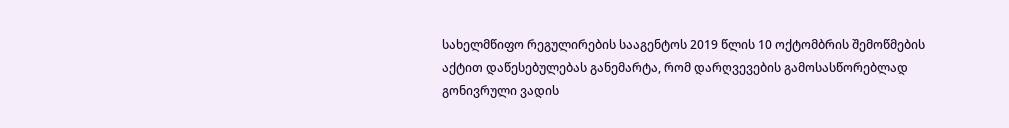სახელმწიფო რეგულირების სააგენტოს 2019 წლის 10 ოქტომბრის შემოწმების აქტით დაწესებულებას განემარტა, რომ დარღვევების გამოსასწორებლად გონივრული ვადის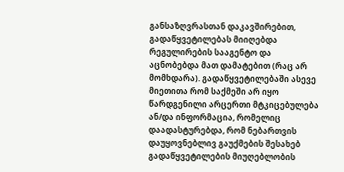განსაზღვრასთან დაკავშირებით, გადაწყვეტილებას მიიღებდა რეგულირების სააგენტო და აცნობებდა მათ დამატებით (რაც არ მომხდარა). გადაწყვეტილებაში ასევე მიეთითა რომ საქმეში არ იყო წარდგენილი არცერთი მტკიცებულება ან/და ინფორმაცია, რომელიც დაადასტურებდა, რომ ნებართვის დაუყოვნებლივ გაუქმების შესახებ გადაწყვეტილების მიუღებლობის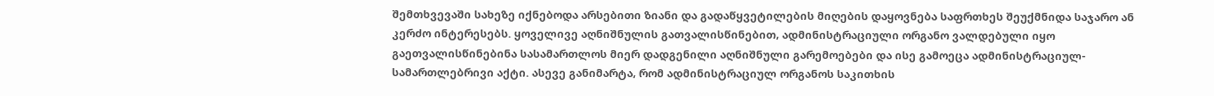შემთხვევაში სახეზე იქნებოდა არსებითი ზიანი და გადაწყვეტილების მიღების დაყოვნება საფრთხეს შეუქმნიდა საჯარო ან კერძო ინტერესებს. ყოველივე აღნიშნულის გათვალისწინებით, ადმინისტრაციული ორგანო ვალდებული იყო გაეთვალისწინებინა სასამართლოს მიერ დადგენილი აღნიშნული გარემოებები და ისე გამოეცა ადმინისტრაციულ-სამართლებრივი აქტი. ასევე განიმარტა, რომ ადმინისტრაციულ ორგანოს საკითხის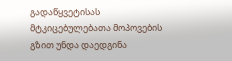გადაწყვეტისას მტკიცებულებათა მოპოვების გზით უნდა დაედგინა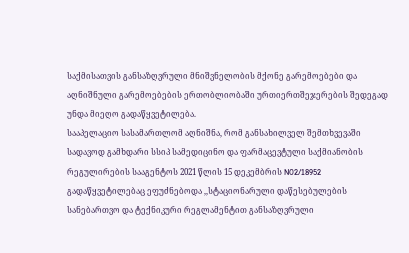საქმისათვის განსაზღვრული მნიშვნელობის მქონე გარემოებები და აღნიშნული გარემოებების ერთობლიობაში ურთიერთშეჯერების შედეგად უნდა მიეღო გადაწყვეტილება.
სააპელაციო სასამართლომ აღნიშნა, რომ განსახილველ შემთხვევაში სადავოდ გამხდარი სსიპ სამედიცინო და ფარმაცევტული საქმიანობის რეგულირების სააგენტოს 2021 წლის 15 დეკემბრის N02/18952 გადაწყვეტილებაც ეფუძნებოდა ,,სტაციონარული დაწესებულების სანებართვო და ტექნიკური რეგლამენტით განსაზღვრული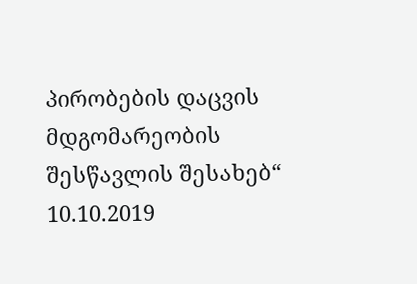პირობების დაცვის მდგომარეობის შესწავლის შესახებ“ 10.10.2019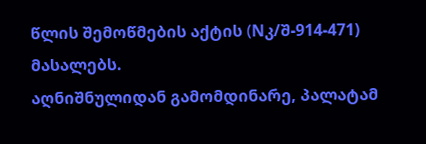წლის შემოწმების აქტის (Nკ/შ-914-471) მასალებს.
აღნიშნულიდან გამომდინარე, პალატამ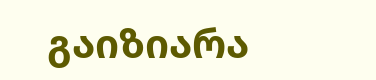გაიზიარა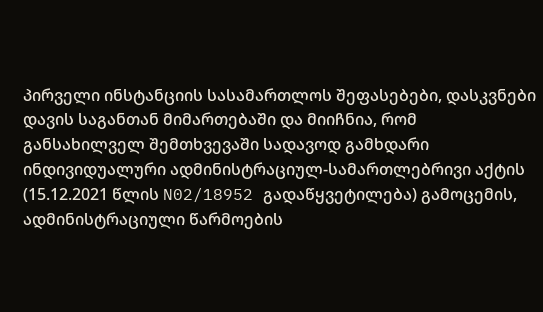პირველი ინსტანციის სასამართლოს შეფასებები, დასკვნები დავის საგანთან მიმართებაში და მიიჩნია, რომ განსახილველ შემთხვევაში სადავოდ გამხდარი ინდივიდუალური ადმინისტრაციულ-სამართლებრივი აქტის (15.12.2021 წლის N02/18952 გადაწყვეტილება) გამოცემის, ადმინისტრაციული წარმოების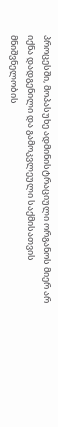პროცესში, მოპასუხე ადმინისტრაციული ორგანოს მიერ არ იქნა დადგენილი და გამოკვლეული საქმისათვის მნიშვნელობის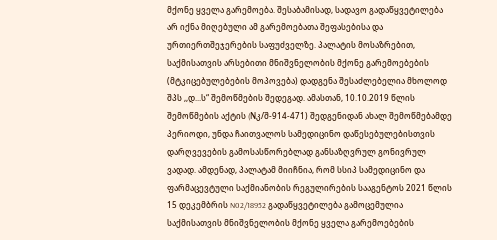მქონე ყველა გარემოება. შესაბამისად, სადავო გადაწყვეტილება არ იქნა მიღებული ამ გარემოებათა შეფასებისა და ურთიერთშეჯერების საფუძველზე. პალატის მოსაზრებით, საქმისათვის არსებითი მნიშვნელობის მქონე გარემოებების (მტკიცებულებების მოპოვება) დადგენა შესაძლებელია მხოლოდ შპს ,,დ...ს“ შემოწმების შედეგად. ამასთან, 10.10.2019 წლის შემოწმების აქტის (Nკ/შ-914-471) შედგენიდან ახალ შემოწმებამდე პერიოდი, უნდა ჩაითვალოს სამედიცინო დაწესებულებისთვის დარღვევების გამოსასწორებლად განსაზღვრულ გონივრულ ვადად. ამდენად, პალატამ მიიჩნია, რომ სსიპ სამედიცინო და ფარმაცევტული საქმიანობის რეგულირების სააგენტოს 2021 წლის 15 დეკემბრის N02/18952 გადაწყვეტილება გამოცემულია საქმისათვის მნიშვნელობის მქონე ყველა გარემოებების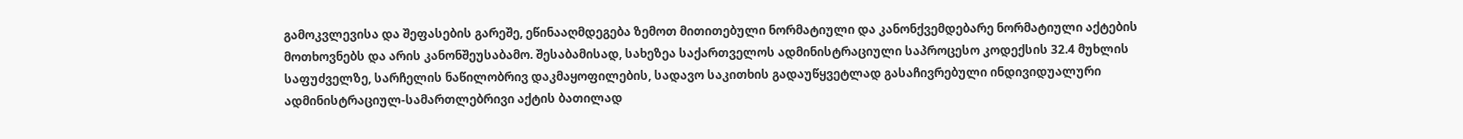გამოკვლევისა და შეფასების გარეშე, ეწინააღმდეგება ზემოთ მითითებული ნორმატიული და კანონქვემდებარე ნორმატიული აქტების მოთხოვნებს და არის კანონშეუსაბამო. შესაბამისად, სახეზეა საქართველოს ადმინისტრაციული საპროცესო კოდექსის 32.4 მუხლის საფუძველზე, სარჩელის ნაწილობრივ დაკმაყოფილების, სადავო საკითხის გადაუწყვეტლად გასაჩივრებული ინდივიდუალური ადმინისტრაციულ-სამართლებრივი აქტის ბათილად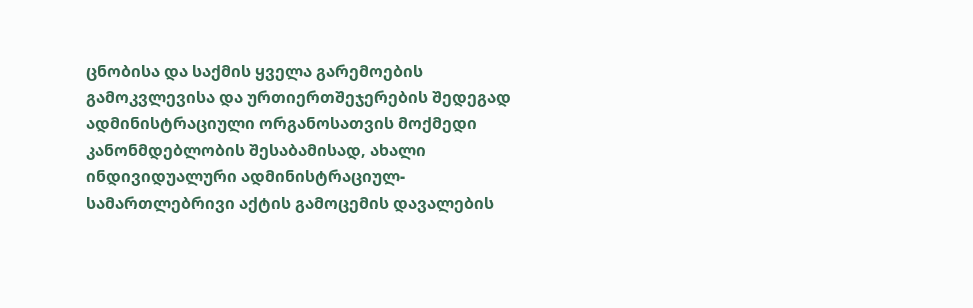ცნობისა და საქმის ყველა გარემოების გამოკვლევისა და ურთიერთშეჯერების შედეგად ადმინისტრაციული ორგანოსათვის მოქმედი კანონმდებლობის შესაბამისად, ახალი ინდივიდუალური ადმინისტრაციულ-სამართლებრივი აქტის გამოცემის დავალების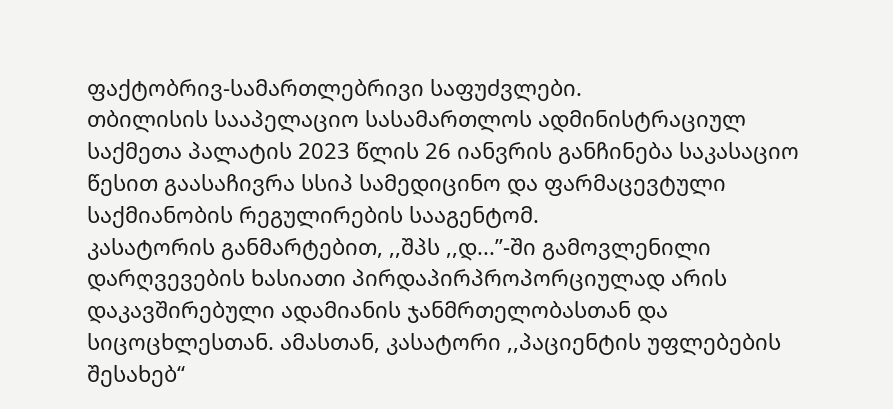ფაქტობრივ-სამართლებრივი საფუძვლები.
თბილისის სააპელაციო სასამართლოს ადმინისტრაციულ საქმეთა პალატის 2023 წლის 26 იანვრის განჩინება საკასაციო წესით გაასაჩივრა სსიპ სამედიცინო და ფარმაცევტული საქმიანობის რეგულირების სააგენტომ.
კასატორის განმარტებით, ,,შპს ,,დ...’’-ში გამოვლენილი დარღვევების ხასიათი პირდაპირპროპორციულად არის დაკავშირებული ადამიანის ჯანმრთელობასთან და სიცოცხლესთან. ამასთან, კასატორი ,,პაციენტის უფლებების შესახებ“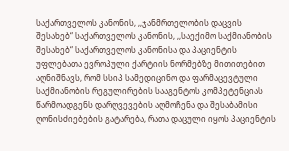საქართველოს კანონის, ,,ჯანმრთელობის დაცვის შესახებ“ საქართველოს კანონის, ,,საექიმო საქმიანობის შესახებ“ საქართველოს კანონისა და პაციენტის უფლებათა ევროპული ქარტიის ნორმებზე მითითებით აღნიშნავს, რომ სსიპ სამედიცინო და ფარმაცევტული საქმიანობის რეგულირების სააგენტოს კომპეტენციას წარმოადგენს დარღვევების აღმოჩენა და შესაბამისი ღონისძიებების გატარება, რათა დაცული იყოს პაციენტის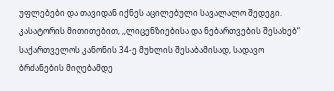უფლებები და თავიდან იქნეს აცილებული სავალალო შედეგი.
კასატორის მითითებით, ,,ლიცენზიებისა და ნებართვების შესახებ“ საქართველოს კანონის 34-ე მუხლის შესაბამისად, სადავო ბრძანების მიღებამდე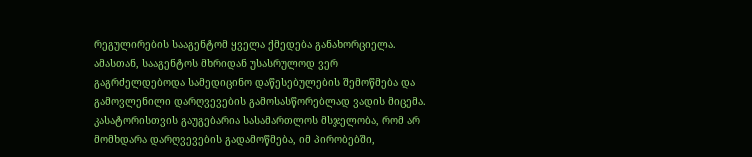რეგულირების სააგენტომ ყველა ქმედება განახორციელა. ამასთან, სააგენტოს მხრიდან უსასრულოდ ვერ გაგრძელდებოდა სამედიცინო დაწესებულების შემოწმება და გამოვლენილი დარღვევების გამოსასწორებლად ვადის მიცემა. კასატორისთვის გაუგებარია სასამართლოს მსჯელობა, რომ არ მომხდარა დარღვევების გადამოწმება, იმ პირობებში,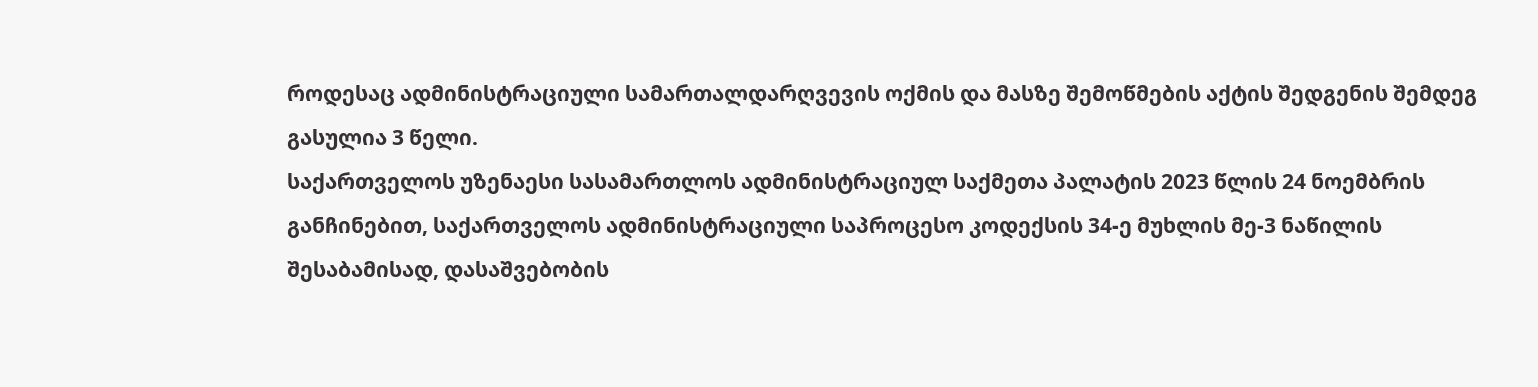როდესაც ადმინისტრაციული სამართალდარღვევის ოქმის და მასზე შემოწმების აქტის შედგენის შემდეგ გასულია 3 წელი.
საქართველოს უზენაესი სასამართლოს ადმინისტრაციულ საქმეთა პალატის 2023 წლის 24 ნოემბრის განჩინებით, საქართველოს ადმინისტრაციული საპროცესო კოდექსის 34-ე მუხლის მე-3 ნაწილის შესაბამისად, დასაშვებობის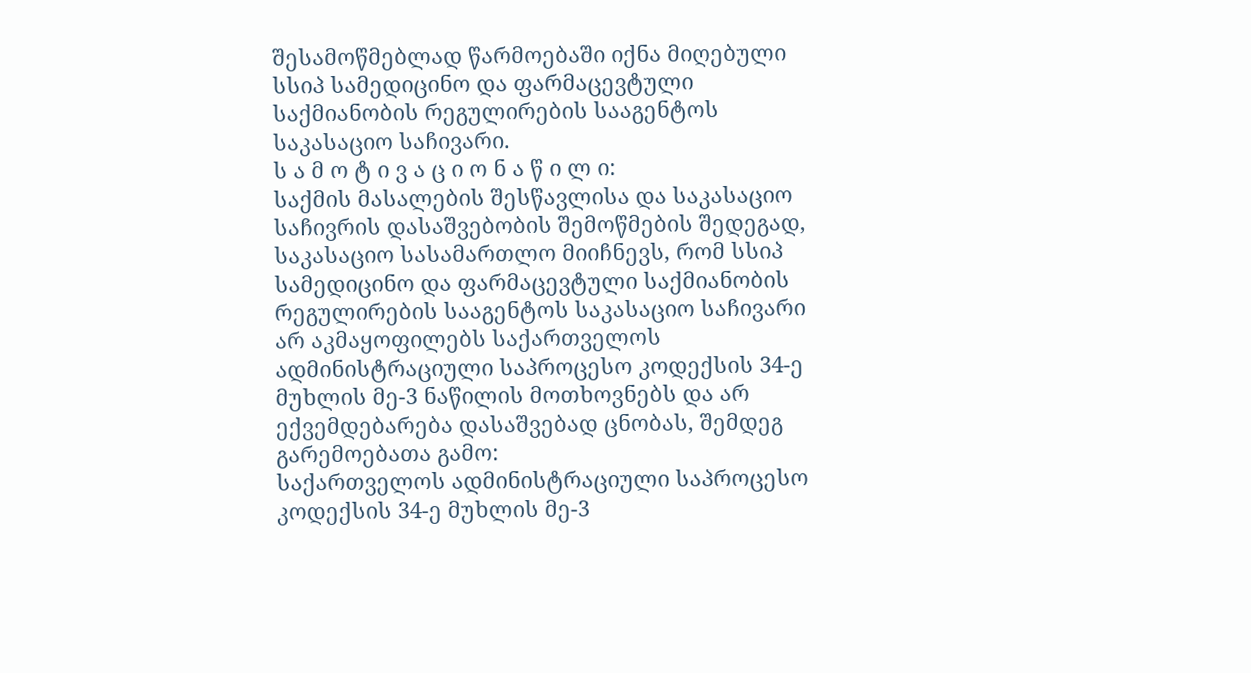შესამოწმებლად წარმოებაში იქნა მიღებული სსიპ სამედიცინო და ფარმაცევტული საქმიანობის რეგულირების სააგენტოს საკასაციო საჩივარი.
ს ა მ ო ტ ი ვ ა ც ი ო ნ ა წ ი ლ ი:
საქმის მასალების შესწავლისა და საკასაციო საჩივრის დასაშვებობის შემოწმების შედეგად, საკასაციო სასამართლო მიიჩნევს, რომ სსიპ სამედიცინო და ფარმაცევტული საქმიანობის რეგულირების სააგენტოს საკასაციო საჩივარი არ აკმაყოფილებს საქართველოს ადმინისტრაციული საპროცესო კოდექსის 34-ე მუხლის მე-3 ნაწილის მოთხოვნებს და არ ექვემდებარება დასაშვებად ცნობას, შემდეგ გარემოებათა გამო:
საქართველოს ადმინისტრაციული საპროცესო კოდექსის 34-ე მუხლის მე-3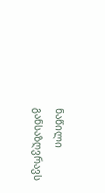ნაწილი განსაზღვრავს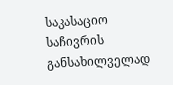საკასაციო საჩივრის განსახილველად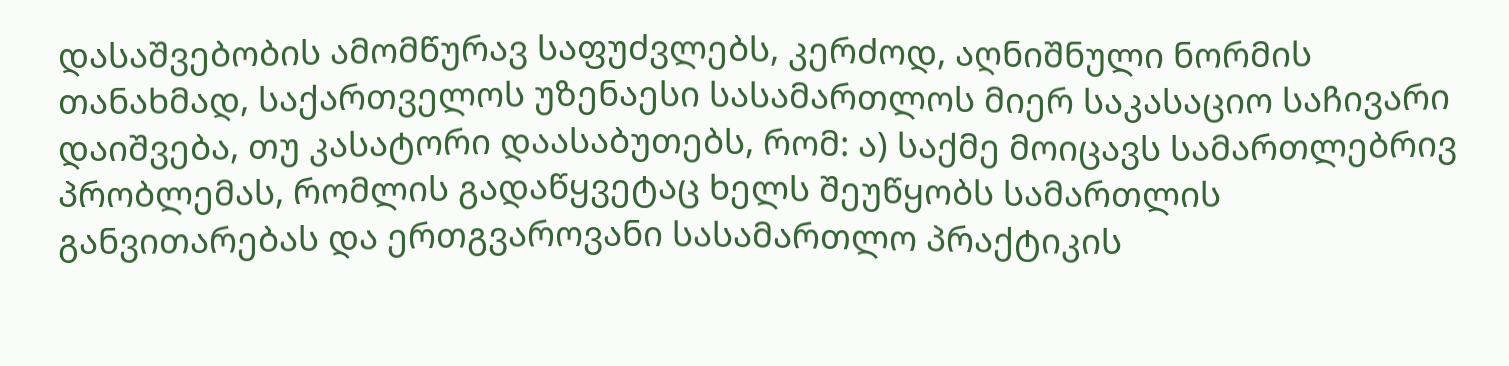დასაშვებობის ამომწურავ საფუძვლებს, კერძოდ, აღნიშნული ნორმის თანახმად, საქართველოს უზენაესი სასამართლოს მიერ საკასაციო საჩივარი დაიშვება, თუ კასატორი დაასაბუთებს, რომ: ა) საქმე მოიცავს სამართლებრივ პრობლემას, რომლის გადაწყვეტაც ხელს შეუწყობს სამართლის განვითარებას და ერთგვაროვანი სასამართლო პრაქტიკის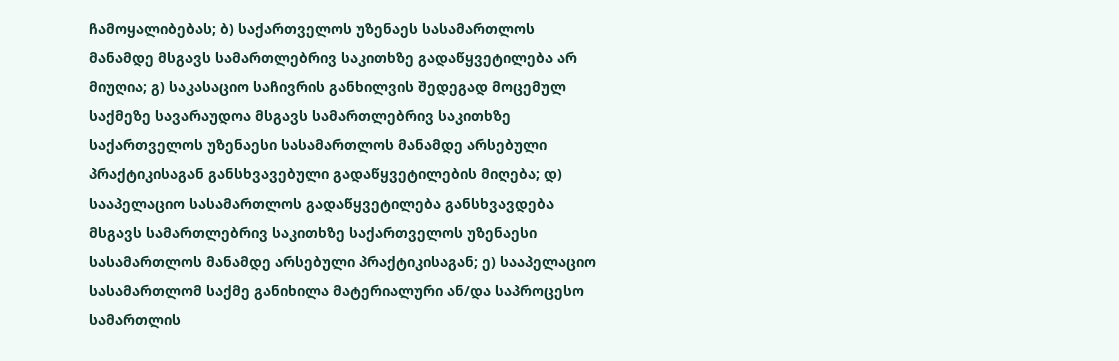ჩამოყალიბებას; ბ) საქართველოს უზენაეს სასამართლოს მანამდე მსგავს სამართლებრივ საკითხზე გადაწყვეტილება არ მიუღია; გ) საკასაციო საჩივრის განხილვის შედეგად მოცემულ საქმეზე სავარაუდოა მსგავს სამართლებრივ საკითხზე საქართველოს უზენაესი სასამართლოს მანამდე არსებული პრაქტიკისაგან განსხვავებული გადაწყვეტილების მიღება; დ) სააპელაციო სასამართლოს გადაწყვეტილება განსხვავდება მსგავს სამართლებრივ საკითხზე საქართველოს უზენაესი სასამართლოს მანამდე არსებული პრაქტიკისაგან; ე) სააპელაციო სასამართლომ საქმე განიხილა მატერიალური ან/და საპროცესო სამართლის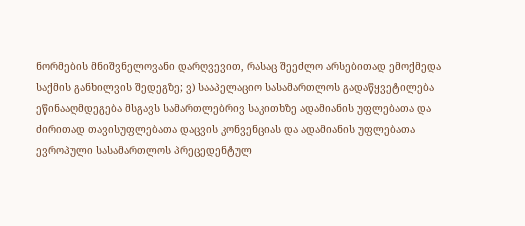ნორმების მნიშვნელოვანი დარღვევით, რასაც შეეძლო არსებითად ემოქმედა საქმის განხილვის შედეგზე; ვ) სააპელაციო სასამართლოს გადაწყვეტილება ეწინააღმდეგება მსგავს სამართლებრივ საკითხზე ადამიანის უფლებათა და ძირითად თავისუფლებათა დაცვის კონვენციას და ადამიანის უფლებათა ევროპული სასამართლოს პრეცედენტულ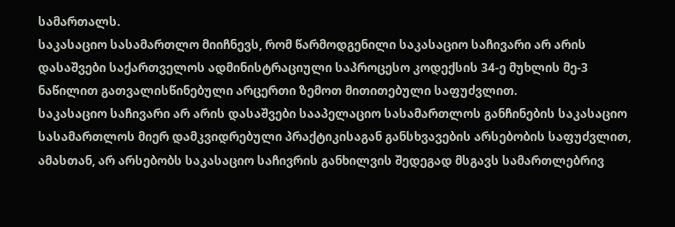სამართალს.
საკასაციო სასამართლო მიიჩნევს, რომ წარმოდგენილი საკასაციო საჩივარი არ არის დასაშვები საქართველოს ადმინისტრაციული საპროცესო კოდექსის 34-ე მუხლის მე-3 ნაწილით გათვალისწინებული არცერთი ზემოთ მითითებული საფუძვლით.
საკასაციო საჩივარი არ არის დასაშვები სააპელაციო სასამართლოს განჩინების საკასაციო სასამართლოს მიერ დამკვიდრებული პრაქტიკისაგან განსხვავების არსებობის საფუძვლით, ამასთან, არ არსებობს საკასაციო საჩივრის განხილვის შედეგად მსგავს სამართლებრივ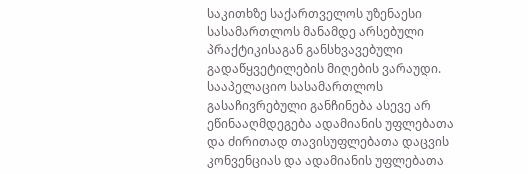საკითხზე საქართველოს უზენაესი სასამართლოს მანამდე არსებული პრაქტიკისაგან განსხვავებული გადაწყვეტილების მიღების ვარაუდი. სააპელაციო სასამართლოს გასაჩივრებული განჩინება ასევე არ ეწინააღმდეგება ადამიანის უფლებათა და ძირითად თავისუფლებათა დაცვის კონვენციას და ადამიანის უფლებათა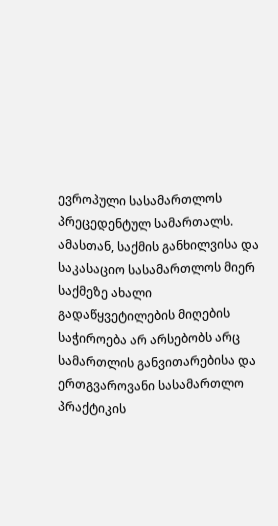ევროპული სასამართლოს პრეცედენტულ სამართალს. ამასთან, საქმის განხილვისა და საკასაციო სასამართლოს მიერ საქმეზე ახალი გადაწყვეტილების მიღების საჭიროება არ არსებობს არც სამართლის განვითარებისა და ერთგვაროვანი სასამართლო პრაქტიკის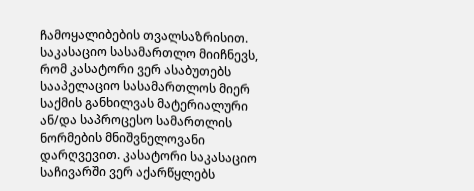ჩამოყალიბების თვალსაზრისით.
საკასაციო სასამართლო მიიჩნევს, რომ კასატორი ვერ ასაბუთებს სააპელაციო სასამართლოს მიერ საქმის განხილვას მატერიალური ან/და საპროცესო სამართლის ნორმების მნიშვნელოვანი დარღვევით. კასატორი საკასაციო საჩივარში ვერ აქარწყლებს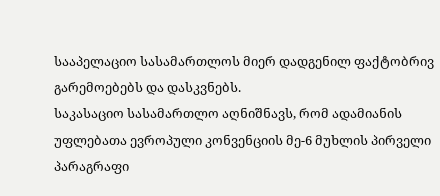სააპელაციო სასამართლოს მიერ დადგენილ ფაქტობრივ გარემოებებს და დასკვნებს.
საკასაციო სასამართლო აღნიშნავს, რომ ადამიანის უფლებათა ევროპული კონვენციის მე-6 მუხლის პირველი პარაგრაფი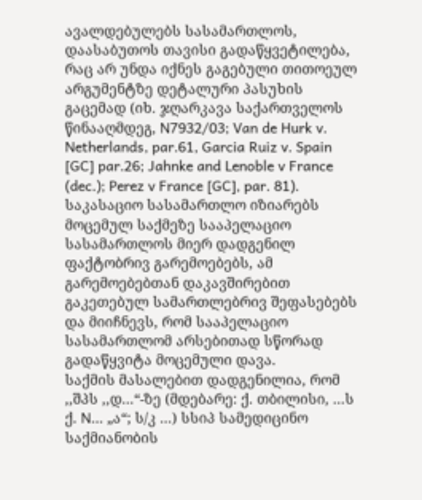ავალდებულებს სასამართლოს, დაასაბუთოს თავისი გადაწყვეტილება, რაც არ უნდა იქნეს გაგებული თითოეულ არგუმენტზე დეტალური პასუხის გაცემად (იხ. ჯღარკავა საქართველოს წინააღმდეგ, N7932/03; Van de Hurk v. Netherlands, par.61, Garcia Ruiz v. Spain [GC] par.26; Jahnke and Lenoble v France (dec.); Perez v France [GC], par. 81).
საკასაციო სასამართლო იზიარებს მოცემულ საქმეზე სააპელაციო სასამართლოს მიერ დადგენილ ფაქტობრივ გარემოებებს, ამ გარემოებებთან დაკავშირებით გაკეთებულ სამართლებრივ შეფასებებს და მიიჩნევს, რომ სააპელაციო სასამართლომ არსებითად სწორად გადაწყვიტა მოცემული დავა.
საქმის მასალებით დადგენილია, რომ ,,შპს ,,დ...“-ზე (მდებარე: ქ. თბილისი, ...ს ქ. N... „ა“; ს/კ ...) სსიპ სამედიცინო საქმიანობის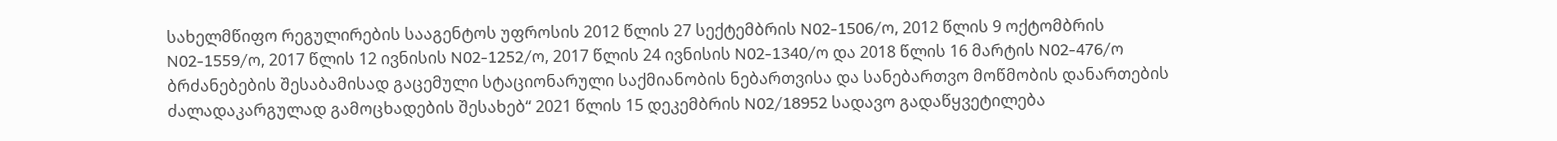სახელმწიფო რეგულირების სააგენტოს უფროსის 2012 წლის 27 სექტემბრის N02-1506/ო, 2012 წლის 9 ოქტომბრის N02-1559/ო, 2017 წლის 12 ივნისის N02-1252/ო, 2017 წლის 24 ივნისის N02-1340/ო და 2018 წლის 16 მარტის N02-476/ო ბრძანებების შესაბამისად გაცემული სტაციონარული საქმიანობის ნებართვისა და სანებართვო მოწმობის დანართების ძალადაკარგულად გამოცხადების შესახებ“ 2021 წლის 15 დეკემბრის N02/18952 სადავო გადაწყვეტილება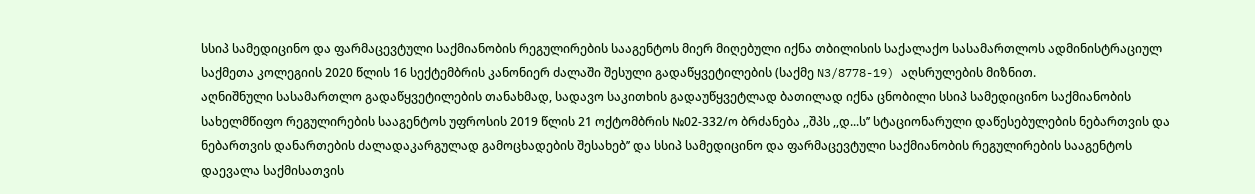სსიპ სამედიცინო და ფარმაცევტული საქმიანობის რეგულირების სააგენტოს მიერ მიღებული იქნა თბილისის საქალაქო სასამართლოს ადმინისტრაციულ საქმეთა კოლეგიის 2020 წლის 16 სექტემბრის კანონიერ ძალაში შესული გადაწყვეტილების (საქმე N3/8778-19) აღსრულების მიზნით.
აღნიშნული სასამართლო გადაწყვეტილების თანახმად, სადავო საკითხის გადაუწყვეტლად ბათილად იქნა ცნობილი სსიპ სამედიცინო საქმიანობის სახელმწიფო რეგულირების სააგენტოს უფროსის 2019 წლის 21 ოქტომბრის №02-332/ო ბრძანება ,,შპს ,,დ...ს’’ სტაციონარული დაწესებულების ნებართვის და ნებართვის დანართების ძალადაკარგულად გამოცხადების შესახებ’’ და სსიპ სამედიცინო და ფარმაცევტული საქმიანობის რეგულირების სააგენტოს დაევალა საქმისათვის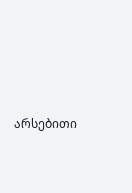არსებითი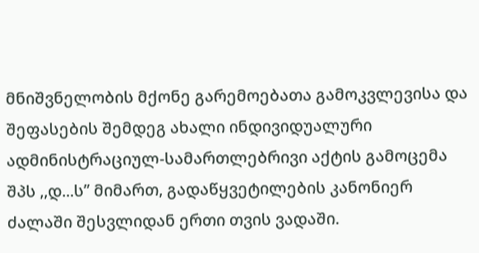მნიშვნელობის მქონე გარემოებათა გამოკვლევისა და შეფასების შემდეგ ახალი ინდივიდუალური ადმინისტრაციულ-სამართლებრივი აქტის გამოცემა შპს ,,დ...ს’’ მიმართ, გადაწყვეტილების კანონიერ ძალაში შესვლიდან ერთი თვის ვადაში.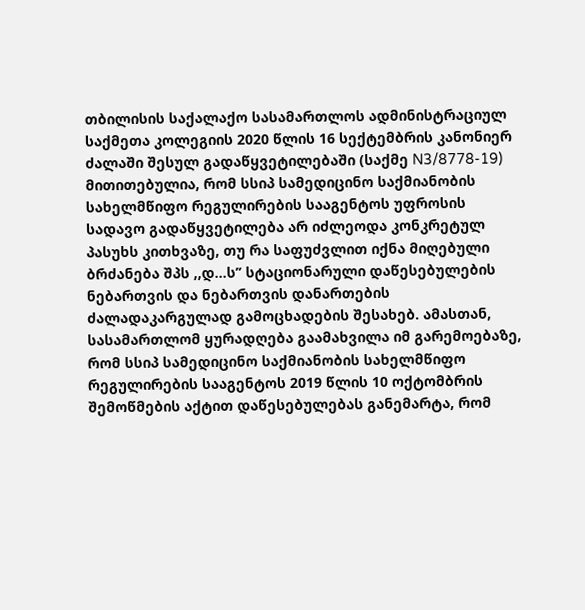თბილისის საქალაქო სასამართლოს ადმინისტრაციულ საქმეთა კოლეგიის 2020 წლის 16 სექტემბრის კანონიერ ძალაში შესულ გადაწყვეტილებაში (საქმე N3/8778-19) მითითებულია, რომ სსიპ სამედიცინო საქმიანობის სახელმწიფო რეგულირების სააგენტოს უფროსის სადავო გადაწყვეტილება არ იძლეოდა კონკრეტულ პასუხს კითხვაზე, თუ რა საფუძვლით იქნა მიღებული ბრძანება შპს ,,დ...ს’’ სტაციონარული დაწესებულების ნებართვის და ნებართვის დანართების ძალადაკარგულად გამოცხადების შესახებ. ამასთან, სასამართლომ ყურადღება გაამახვილა იმ გარემოებაზე, რომ სსიპ სამედიცინო საქმიანობის სახელმწიფო რეგულირების სააგენტოს 2019 წლის 10 ოქტომბრის შემოწმების აქტით დაწესებულებას განემარტა, რომ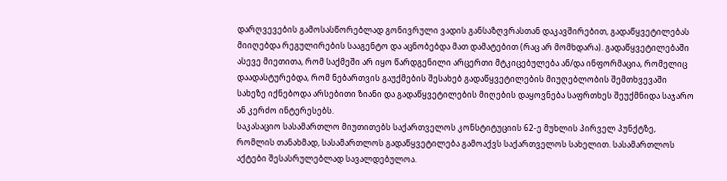დარღვევების გამოსასწორებლად გონივრული ვადის განსაზღვრასთან დაკავშირებით, გადაწყვეტილებას მიიღებდა რეგულირების სააგენტო და აცნობებდა მათ დამატებით (რაც არ მომხდარა). გადაწყვეტილებაში ასევე მიეთითა, რომ საქმეში არ იყო წარდგენილი არცერთი მტკიცებულება ან/და ინფორმაცია, რომელიც დაადასტურებდა, რომ ნებართვის გაუქმების შესახებ გადაწყვეტილების მიუღებლობის შემთხვევაში სახეზე იქნებოდა არსებითი ზიანი და გადაწყვეტილების მიღების დაყოვნება საფრთხეს შეუქმნიდა საჯარო ან კერძო ინტერესებს.
საკასაციო სასამართლო მიუთითებს საქართველოს კონსტიტუციის 62-ე მუხლის პირველ პუნქტზე, რომლის თანახმად, სასამართლოს გადაწყვეტილება გამოაქვს საქართველოს სახელით. სასამართლოს აქტები შესასრულებლად სავალდებულოა.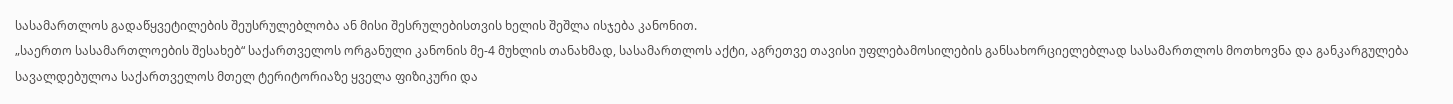სასამართლოს გადაწყვეტილების შეუსრულებლობა ან მისი შესრულებისთვის ხელის შეშლა ისჯება კანონით.
„საერთო სასამართლოების შესახებ“ საქართველოს ორგანული კანონის მე-4 მუხლის თანახმად, სასამართლოს აქტი, აგრეთვე თავისი უფლებამოსილების განსახორციელებლად სასამართლოს მოთხოვნა და განკარგულება სავალდებულოა საქართველოს მთელ ტერიტორიაზე ყველა ფიზიკური და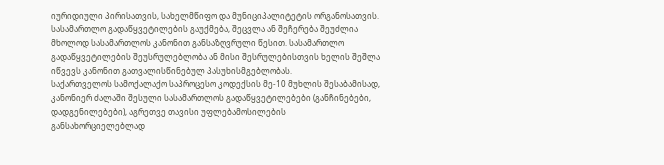იურიდიული პირისათვის, სახელმწიფო და მუნიციპალიტეტის ორგანოსათვის. სასამართლო გადაწყვეტილების გაუქმება, შეცვლა ან შეჩერება შეუძლია მხოლოდ სასამართლოს კანონით განსაზღვრული წესით. სასამართლო გადაწყვეტილების შეუსრულებლობა ან მისი შესრულებისთვის ხელის შეშლა იწვევს კანონით გათვალისწინებულ პასუხისმგებლობას.
საქართველოს სამოქალაქო საპროცესო კოდექსის მე-10 მუხლის შესაბამისად, კანონიერ ძალაში შესული სასამართლოს გადაწყვეტილებები (განჩინებები, დადგენილებები), აგრეთვე თავისი უფლებამოსილების განსახორციელებლად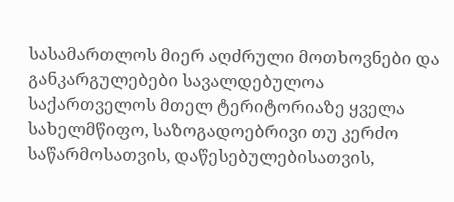სასამართლოს მიერ აღძრული მოთხოვნები და განკარგულებები სავალდებულოა საქართველოს მთელ ტერიტორიაზე ყველა სახელმწიფო, საზოგადოებრივი თუ კერძო საწარმოსათვის, დაწესებულებისათვის,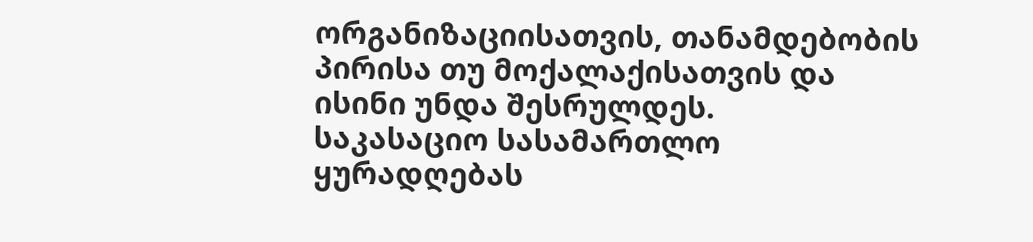ორგანიზაციისათვის, თანამდებობის პირისა თუ მოქალაქისათვის და ისინი უნდა შესრულდეს.
საკასაციო სასამართლო ყურადღებას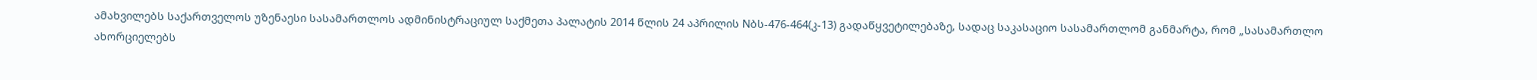ამახვილებს საქართველოს უზენაესი სასამართლოს ადმინისტრაციულ საქმეთა პალატის 2014 წლის 24 აპრილის Nბს-476-464(კ-13) გადაწყვეტილებაზე, სადაც საკასაციო სასამართლომ განმარტა, რომ „სასამართლო ახორციელებს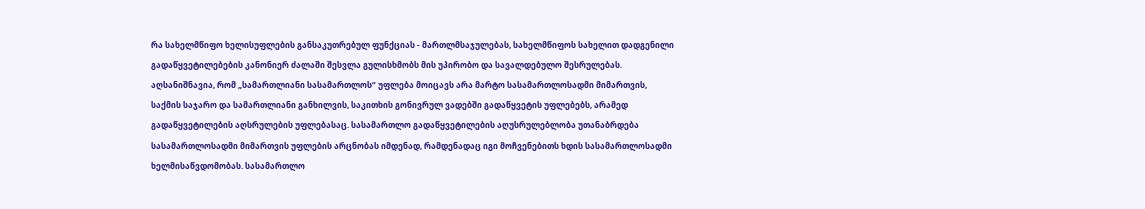რა სახელმწიფო ხელისუფლების განსაკუთრებულ ფუნქციას - მართლმსაჯულებას, სახელმწიფოს სახელით დადგენილი გადაწყვეტილებების კანონიერ ძალაში შესვლა გულისხმობს მის უპირობო და სავალდებულო შესრულებას. აღსანიშნავია, რომ „სამართლიანი სასამართლოს“ უფლება მოიცავს არა მარტო სასამართლოსადმი მიმართვის, საქმის საჯარო და სამართლიანი განხილვის, საკითხის გონივრულ ვადებში გადაწყვეტის უფლებებს, არამედ გადაწყვეტილების აღსრულების უფლებასაც. სასამართლო გადაწყვეტილების აღუსრულებლობა უთანაბრდება სასამართლოსადმი მიმართვის უფლების არცნობას იმდენად, რამდენადაც იგი მოჩვენებითს ხდის სასამართლოსადმი ხელმისაწვდომობას. სასამართლო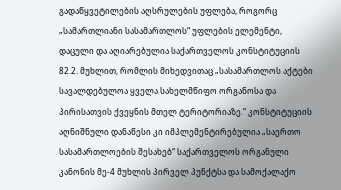გადაწყვეტილების აღსრულების უფლება, როგორც „სამართლიანი სასამართლოს“ უფლების ელემენტი, დაცული და აღიარებულია საქართველოს კონსტიტუციის 82.2. მუხლით, რომლის მიხედვითაც „სასამართლოს აქტები სავალდებულოა ყველა სახელმწიფო ორგანოსა და პირისათვის ქვეყნის მთელ ტერიტორიაზე.“ კონსტიტუციის აღნიშნული დანაწესი კი იმპლემენტირებულია „საერთო სასამართლოების შესახებ“ საქართველოს ორგანული კანონის მე-4 მუხლის პირველ პუნქტსა და სამოქალაქო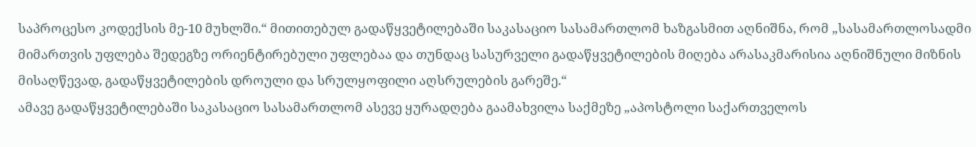საპროცესო კოდექსის მე-10 მუხლში.“ მითითებულ გადაწყვეტილებაში საკასაციო სასამართლომ ხაზგასმით აღნიშნა, რომ „სასამართლოსადმი მიმართვის უფლება შედეგზე ორიენტირებული უფლებაა და თუნდაც სასურველი გადაწყვეტილების მიღება არასაკმარისია აღნიშნული მიზნის მისაღწევად, გადაწყვეტილების დროული და სრულყოფილი აღსრულების გარეშე.“
ამავე გადაწყვეტილებაში საკასაციო სასამართლომ ასევე ყურადღება გაამახვილა საქმეზე „აპოსტოლი საქართველოს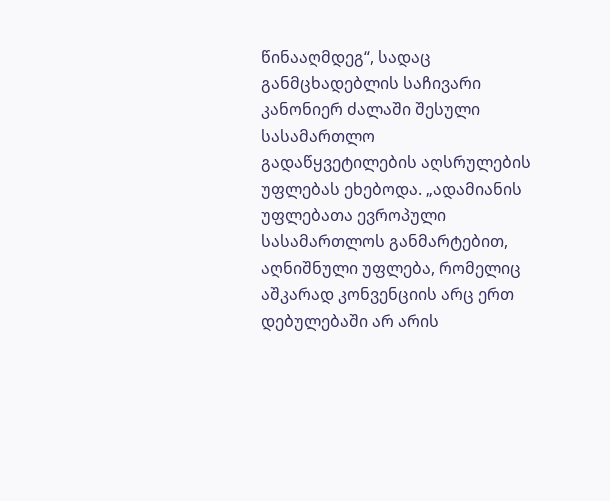წინააღმდეგ“, სადაც განმცხადებლის საჩივარი კანონიერ ძალაში შესული სასამართლო გადაწყვეტილების აღსრულების უფლებას ეხებოდა. „ადამიანის უფლებათა ევროპული სასამართლოს განმარტებით, აღნიშნული უფლება, რომელიც აშკარად კონვენციის არც ერთ დებულებაში არ არის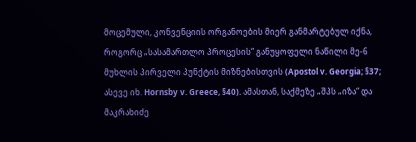მოცემული, კონვენციის ორგანოების მიერ განმარტებულ იქნა, როგორც „სასამართლო პროცესის“ განუყოფელი ნაწილი მე-6 მუხლის პირველი პუნქტის მიზნებისთვის (Apostol v. Georgia; §37; ასევე იხ. Hornsby v. Greece, §40). ამასთან, საქმეზე „შპს „იზა“ და მაკრახიძე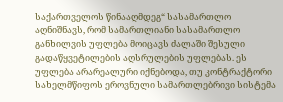საქართველოს წინააღმდეგ“ სასამართლო აღნიშნავს, რომ სამართლიანი სასამართლო განხილვის უფლება მოიცავს ძალაში შესული გადაწყვეტილების აღსრულების უფლებას. ეს უფლება არარეალური იქნებოდა, თუ კონტრაქტორი სახელმწიფოს ეროვნული სამართლებრივი სისტემა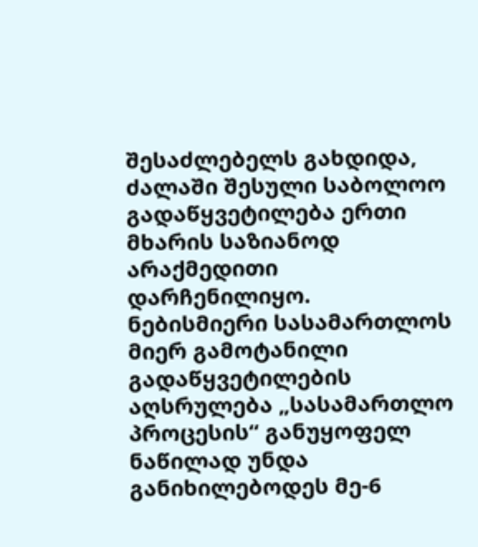შესაძლებელს გახდიდა, ძალაში შესული საბოლოო გადაწყვეტილება ერთი მხარის საზიანოდ არაქმედითი დარჩენილიყო. ნებისმიერი სასამართლოს მიერ გამოტანილი გადაწყვეტილების აღსრულება „სასამართლო პროცესის“ განუყოფელ ნაწილად უნდა განიხილებოდეს მე-6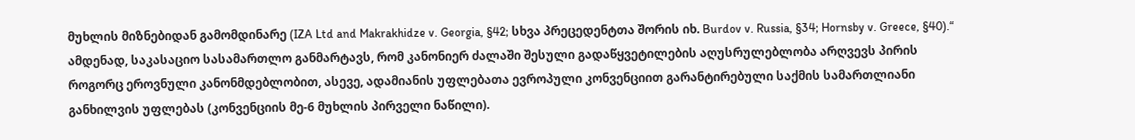მუხლის მიზნებიდან გამომდინარე (IZA Ltd and Makrakhidze v. Georgia, §42; სხვა პრეცედენტთა შორის იხ. Burdov v. Russia, §34; Hornsby v. Greece, §40).“
ამდენად, საკასაციო სასამართლო განმარტავს, რომ კანონიერ ძალაში შესული გადაწყვეტილების აღუსრულებლობა არღვევს პირის როგორც ეროვნული კანონმდებლობით, ასევე, ადამიანის უფლებათა ევროპული კონვენციით გარანტირებული საქმის სამართლიანი განხილვის უფლებას (კონვენციის მე-6 მუხლის პირველი ნაწილი).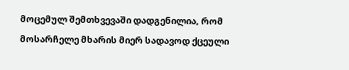მოცემულ შემთხვევაში დადგენილია, რომ მოსარჩელე მხარის მიერ სადავოდ ქცეული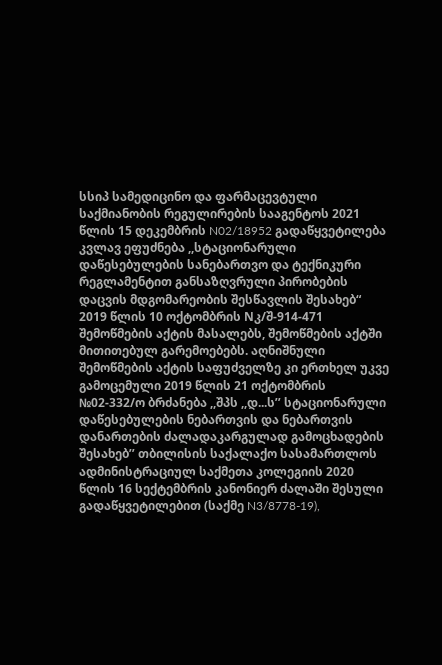სსიპ სამედიცინო და ფარმაცევტული საქმიანობის რეგულირების სააგენტოს 2021 წლის 15 დეკემბრის N02/18952 გადაწყვეტილება კვლავ ეფუძნება ,,სტაციონარული დაწესებულების სანებართვო და ტექნიკური რეგლამენტით განსაზღვრული პირობების დაცვის მდგომარეობის შესწავლის შესახებ“ 2019 წლის 10 ოქტომბრის Nკ/შ-914-471 შემოწმების აქტის მასალებს, შემოწმების აქტში მითითებულ გარემოებებს. აღნიშნული შემოწმების აქტის საფუძველზე კი ერთხელ უკვე გამოცემული 2019 წლის 21 ოქტომბრის №02-332/ო ბრძანება ,,შპს ,,დ...ს’’ სტაციონარული დაწესებულების ნებართვის და ნებართვის დანართების ძალადაკარგულად გამოცხადების შესახებ’’ თბილისის საქალაქო სასამართლოს ადმინისტრაციულ საქმეთა კოლეგიის 2020 წლის 16 სექტემბრის კანონიერ ძალაში შესული გადაწყვეტილებით (საქმე N3/8778-19),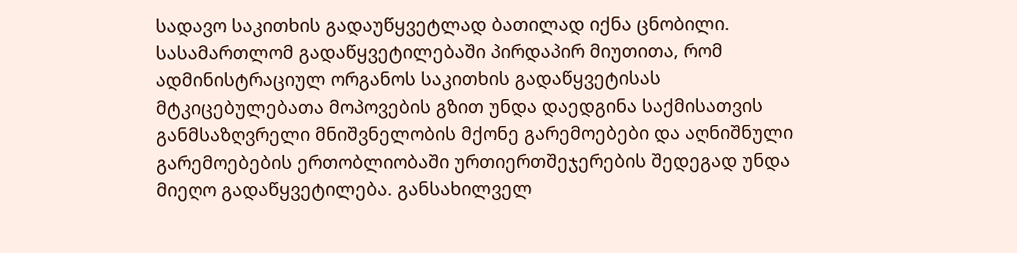სადავო საკითხის გადაუწყვეტლად ბათილად იქნა ცნობილი. სასამართლომ გადაწყვეტილებაში პირდაპირ მიუთითა, რომ ადმინისტრაციულ ორგანოს საკითხის გადაწყვეტისას მტკიცებულებათა მოპოვების გზით უნდა დაედგინა საქმისათვის განმსაზღვრელი მნიშვნელობის მქონე გარემოებები და აღნიშნული გარემოებების ერთობლიობაში ურთიერთშეჯერების შედეგად უნდა მიეღო გადაწყვეტილება. განსახილველ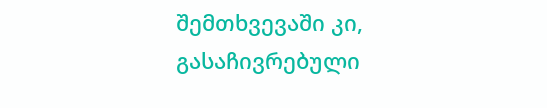შემთხვევაში კი, გასაჩივრებული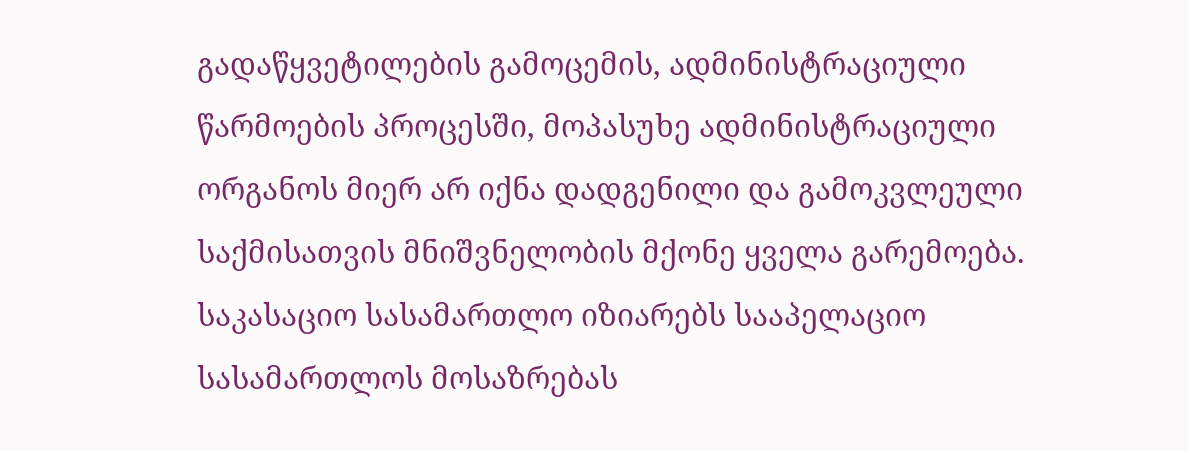გადაწყვეტილების გამოცემის, ადმინისტრაციული წარმოების პროცესში, მოპასუხე ადმინისტრაციული ორგანოს მიერ არ იქნა დადგენილი და გამოკვლეული საქმისათვის მნიშვნელობის მქონე ყველა გარემოება.
საკასაციო სასამართლო იზიარებს სააპელაციო სასამართლოს მოსაზრებას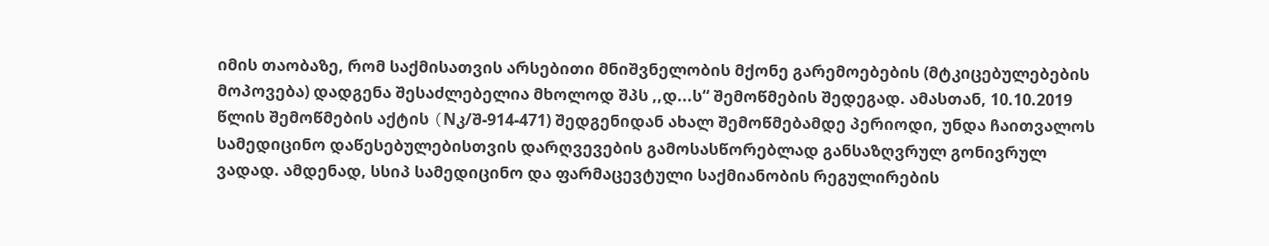იმის თაობაზე, რომ საქმისათვის არსებითი მნიშვნელობის მქონე გარემოებების (მტკიცებულებების მოპოვება) დადგენა შესაძლებელია მხოლოდ შპს ,,დ...ს“ შემოწმების შედეგად. ამასთან, 10.10.2019 წლის შემოწმების აქტის (Nკ/შ-914-471) შედგენიდან ახალ შემოწმებამდე პერიოდი, უნდა ჩაითვალოს სამედიცინო დაწესებულებისთვის დარღვევების გამოსასწორებლად განსაზღვრულ გონივრულ ვადად. ამდენად, სსიპ სამედიცინო და ფარმაცევტული საქმიანობის რეგულირების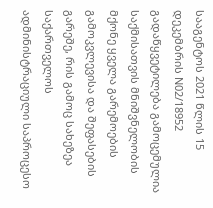სააგენტოს 2021 წლის 15 დეკემბრის N02/18952 გადაწყვეტილება გამოცემულია საქმისათვის მნიშვნელობის მქონე ყველა გარემოების გამოკვლევისა და შეფასების გარეშე, რის გამოც სახეზეა საქართველოს ადმინისტრაციული საპროცესო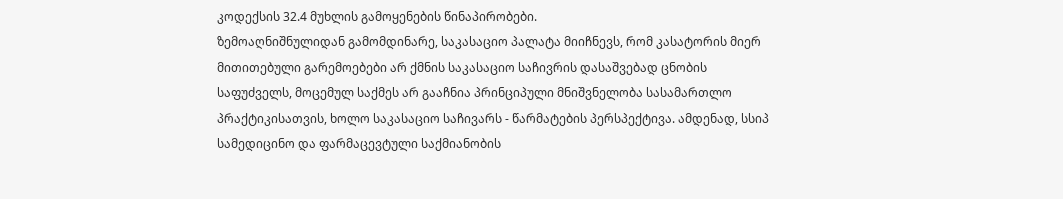კოდექსის 32.4 მუხლის გამოყენების წინაპირობები.
ზემოაღნიშნულიდან გამომდინარე, საკასაციო პალატა მიიჩნევს, რომ კასატორის მიერ მითითებული გარემოებები არ ქმნის საკასაციო საჩივრის დასაშვებად ცნობის საფუძველს, მოცემულ საქმეს არ გააჩნია პრინციპული მნიშვნელობა სასამართლო პრაქტიკისათვის, ხოლო საკასაციო საჩივარს - წარმატების პერსპექტივა. ამდენად, სსიპ სამედიცინო და ფარმაცევტული საქმიანობის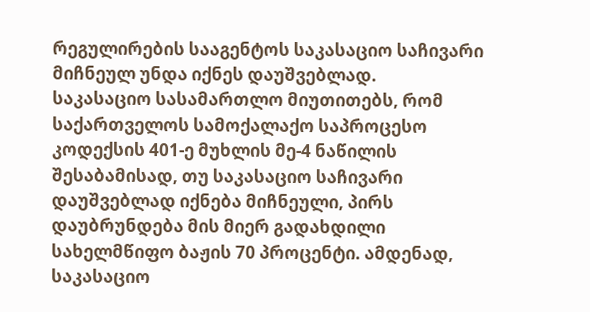რეგულირების სააგენტოს საკასაციო საჩივარი მიჩნეულ უნდა იქნეს დაუშვებლად.
საკასაციო სასამართლო მიუთითებს, რომ საქართველოს სამოქალაქო საპროცესო კოდექსის 401-ე მუხლის მე-4 ნაწილის შესაბამისად, თუ საკასაციო საჩივარი დაუშვებლად იქნება მიჩნეული, პირს დაუბრუნდება მის მიერ გადახდილი სახელმწიფო ბაჟის 70 პროცენტი. ამდენად, საკასაციო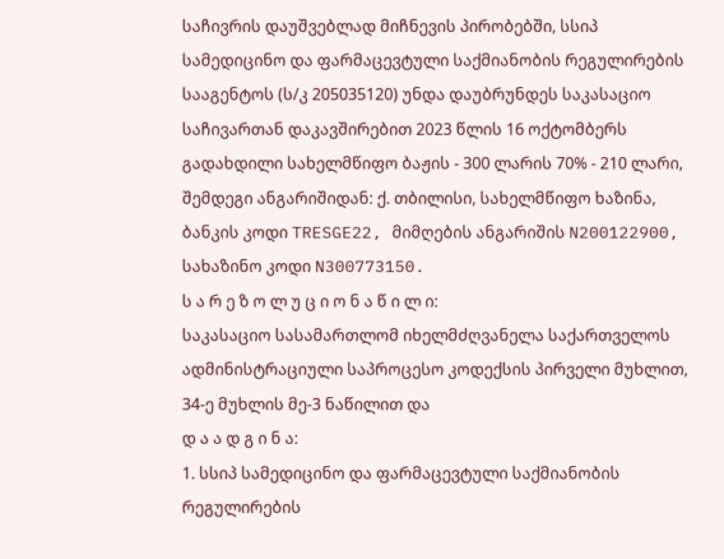საჩივრის დაუშვებლად მიჩნევის პირობებში, სსიპ სამედიცინო და ფარმაცევტული საქმიანობის რეგულირების სააგენტოს (ს/კ 205035120) უნდა დაუბრუნდეს საკასაციო საჩივართან დაკავშირებით 2023 წლის 16 ოქტომბერს გადახდილი სახელმწიფო ბაჟის - 300 ლარის 70% - 210 ლარი, შემდეგი ანგარიშიდან: ქ. თბილისი, სახელმწიფო ხაზინა, ბანკის კოდი TRESGE22, მიმღების ანგარიშის N200122900, სახაზინო კოდი N300773150.
ს ა რ ე ზ ო ლ უ ც ი ო ნ ა წ ი ლ ი:
საკასაციო სასამართლომ იხელმძღვანელა საქართველოს ადმინისტრაციული საპროცესო კოდექსის პირველი მუხლით, 34-ე მუხლის მე-3 ნაწილით და
დ ა ა დ გ ი ნ ა:
1. სსიპ სამედიცინო და ფარმაცევტული საქმიანობის რეგულირების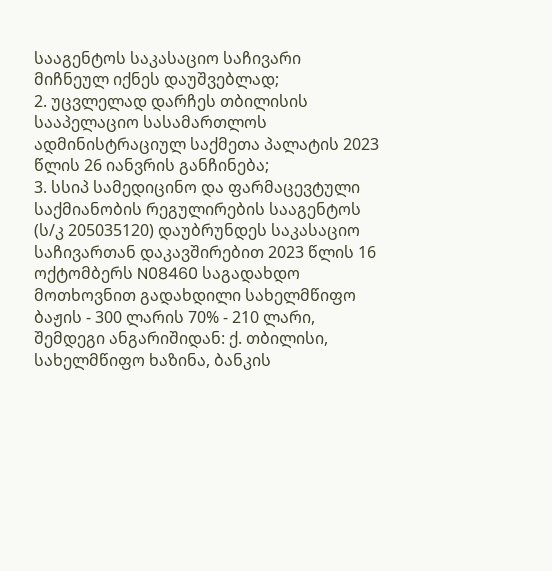სააგენტოს საკასაციო საჩივარი მიჩნეულ იქნეს დაუშვებლად;
2. უცვლელად დარჩეს თბილისის სააპელაციო სასამართლოს ადმინისტრაციულ საქმეთა პალატის 2023 წლის 26 იანვრის განჩინება;
3. სსიპ სამედიცინო და ფარმაცევტული საქმიანობის რეგულირების სააგენტოს (ს/კ 205035120) დაუბრუნდეს საკასაციო საჩივართან დაკავშირებით 2023 წლის 16 ოქტომბერს N08460 საგადახდო მოთხოვნით გადახდილი სახელმწიფო ბაჟის - 300 ლარის 70% - 210 ლარი, შემდეგი ანგარიშიდან: ქ. თბილისი, სახელმწიფო ხაზინა, ბანკის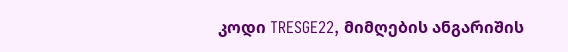კოდი TRESGE22, მიმღების ანგარიშის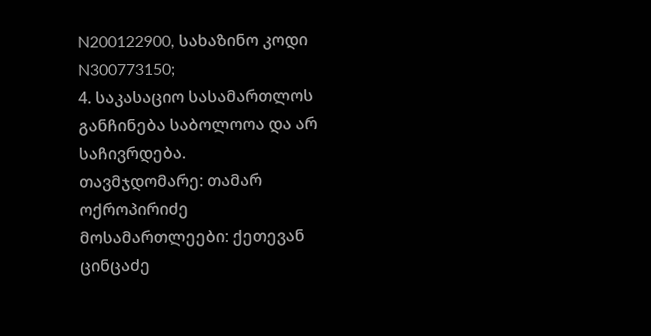N200122900, სახაზინო კოდი N300773150;
4. საკასაციო სასამართლოს განჩინება საბოლოოა და არ საჩივრდება.
თავმჯდომარე: თამარ ოქროპირიძე
მოსამართლეები: ქეთევან ცინცაძე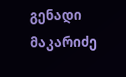გენადი მაკარიძე